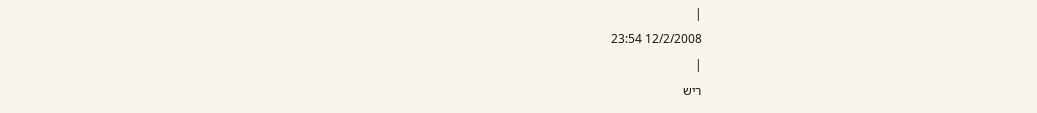|
12/2/2008 23:54
|
ריש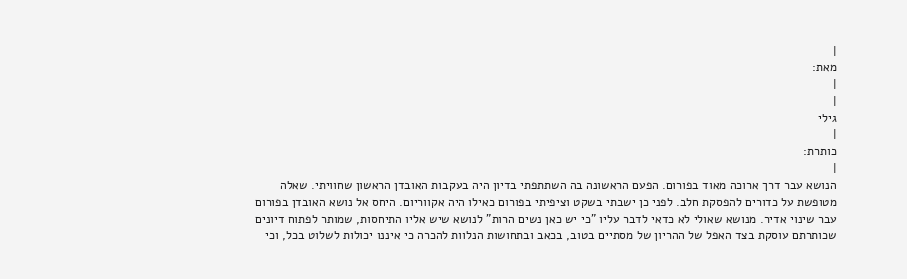|
מאת:
|
|
גילי
|
כותרת:
|
הנושא עבר דרך ארוכה מאוד בפורום. הפעם הראשונה בה השתתפתי בדיון היה בעקבות האובדן הראשון שחוויתי. שאלה מטופשת על כדורים להפסקת חלב. לפני כן ישבתי בשקט וציפיתי בפורום כאילו היה אקווריום. היחס אל נושא האובדן בפורום עבר שינוי אדיר. מנושא שאולי לא כדאי לדבר עליו "כי יש כאן נשים הרות" לנושא שיש אליו התיחסות, שמותר לפתוח דיונים שכותרתם עוסקת בצד האפל של ההריון של מסתיים בטוב, בכאב ובתחושות הנלוות להכרה כי איננו יכולות לשלוט בכל, וכי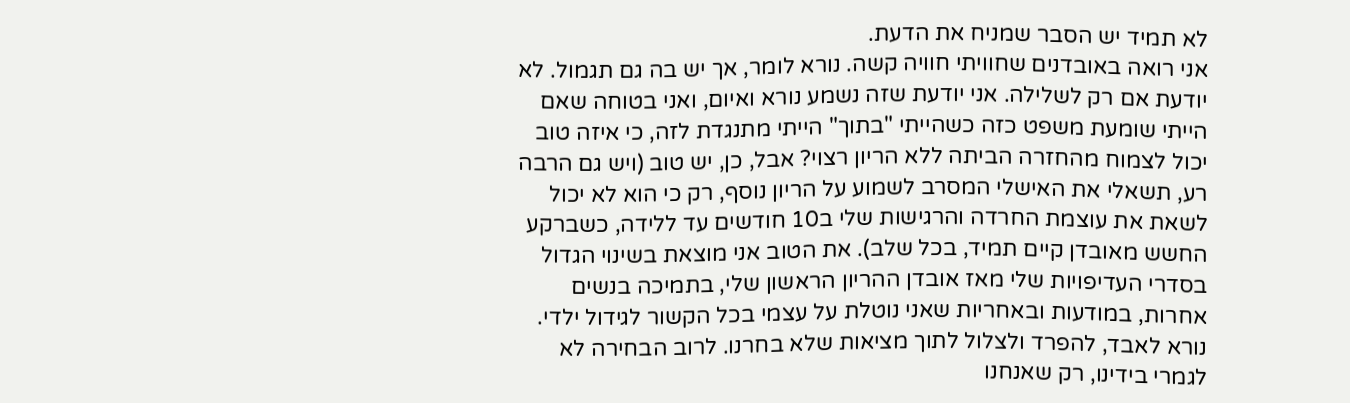לא תמיד יש הסבר שמניח את הדעת.
אני רואה באובדנים שחוויתי חוויה קשה. נורא לומר, אך יש בה גם תגמול. לא יודעת אם רק לשלילה. אני יודעת שזה נשמע נורא ואיום, ואני בטוחה שאם הייתי שומעת משפט כזה כשהייתי "בתוך" הייתי מתנגדת לזה, כי איזה טוב יכול לצמוח מהחזרה הביתה ללא הריון רצוי? אבל, כן, יש טוב (ויש גם הרבה רע, תשאלי את האישלי המסרב לשמוע על הריון נוסף, רק כי הוא לא יכול לשאת את עוצמת החרדה והרגישות שלי ב10 חודשים עד ללידה, כשברקע החשש מאובדן קיים תמיד, בכל שלב). את הטוב אני מוצאת בשינוי הגדול בסדרי העדיפויות שלי מאז אובדן ההריון הראשון שלי, בתמיכה בנשים אחרות, במודעות ובאחריות שאני נוטלת על עצמי בכל הקשור לגידול ילדי. נורא לאבד, להפרד ולצלול לתוך מציאות שלא בחרנו. לרוב הבחירה לא לגמרי בידינו, רק שאנחנו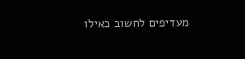מעדיפים לחשוב כאילו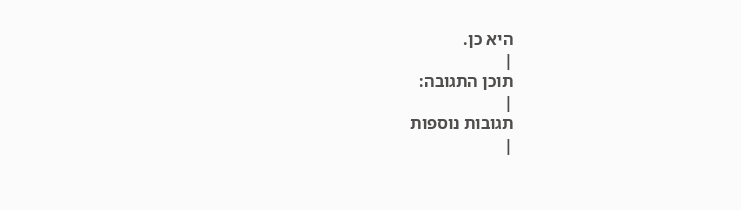היא כן.
|
תוכן התגובה:
|
תגובות נוספות
|